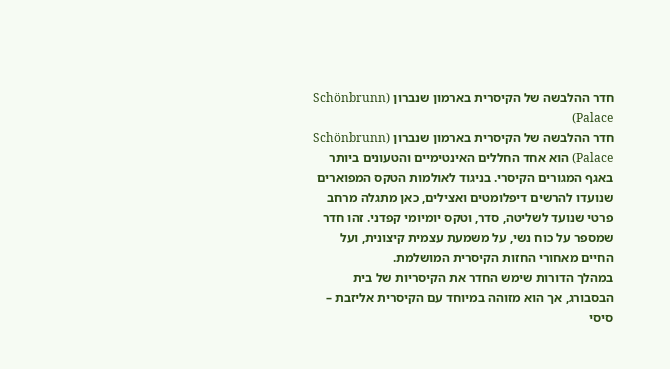חדר ההלבשה של הקיסרית בארמון שנברון (Schönbrunn Palace)
חדר ההלבשה של הקיסרית בארמון שנברון (Schönbrunn Palace) הוא אחד החללים האינטימיים והטעונים ביותר באגף המגורים הקיסרי. בניגוד לאולמות הטקס המפוארים שנועדו להרשים דיפלומטים ואצילים, כאן מתגלה מרחב פרטי שנועד לשליטה, סדר, וטקס יומיומי קפדני. זהו חדר שמספר על כוח נשי, על משמעת עצמית קיצונית, ועל החיים מאחורי החזות הקיסרית המושלמת.
במהלך הדורות שימש החדר את הקיסריות של בית הבסבורג, אך הוא מזוהה במיוחד עם הקיסרית אליזבת – סיסי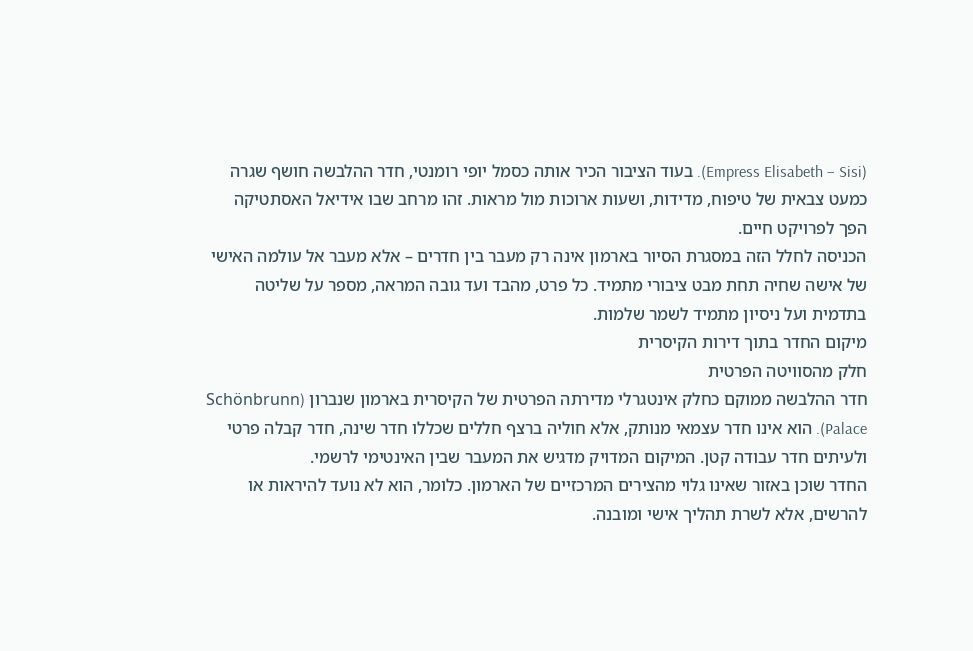(Empress Elisabeth – Sisi). בעוד הציבור הכיר אותה כסמל יופי רומנטי, חדר ההלבשה חושף שגרה כמעט צבאית של טיפוח, מדידות, ושעות ארוכות מול מראות. זהו מרחב שבו אידיאל האסתטיקה הפך לפרויקט חיים.
הכניסה לחלל הזה במסגרת הסיור בארמון אינה רק מעבר בין חדרים – אלא מעבר אל עולמה האישי של אישה שחיה תחת מבט ציבורי מתמיד. כל פרט, מהבד ועד גובה המראה, מספר על שליטה בתדמית ועל ניסיון מתמיד לשמר שלמות.
מיקום החדר בתוך דירות הקיסרית
חלק מהסוויטה הפרטית
חדר ההלבשה ממוקם כחלק אינטגרלי מדירתה הפרטית של הקיסרית בארמון שנברון (Schönbrunn Palace). הוא אינו חדר עצמאי מנותק, אלא חוליה ברצף חללים שכללו חדר שינה, חדר קבלה פרטי ולעיתים חדר עבודה קטן. המיקום המדויק מדגיש את המעבר שבין האינטימי לרשמי.
החדר שוכן באזור שאינו גלוי מהצירים המרכזיים של הארמון. כלומר, הוא לא נועד להיראות או להרשים, אלא לשרת תהליך אישי ומובנה.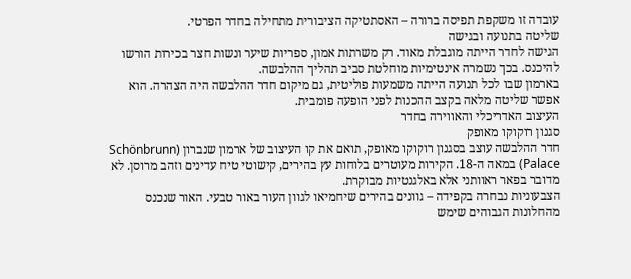עובדה זו משקפת תפיסה ברורה – האסתטיקה הציבורית מתחילה בחדר הפרטי.
שליטה בתנועה ובגישה
הגישה לחדר הייתה מוגבלת מאוד. רק משרתות אמון, ספריות שיער ונשות חצר בכירות הורשו להיכנס. בכך נשמרה אינטימיות מוחלטת סביב תהליך ההלבשה.
בארמון שבו לכל תנועה הייתה משמעות פוליטית, גם מיקום חדר ההלבשה היה הצהרה. הוא אפשר שליטה מלאה בקצב ההכנות לפני הופעה פומבית.
העיצוב האדריכלי והאווירה בחדר
סגנון רוקוקו מאופק
חדר ההלבשה עוצב בסגנון רוקוקו מאופק, תואם את קו העיצוב של ארמון שנברון (Schönbrunn Palace) במאה ה-18. הקירות מעוטרים בלוחות עץ בהירים, קישוטי טיח עדינים וזהב מרוסן. לא מדובר בפאר ראוותני אלא באלגנטיות מבוקרת.
הצבעוניות נבחרה בקפידה – גוונים בהירים שיחמיאו לגוון העור באור טבעי. האור שנכנס מהחלונות הגבוהים שימש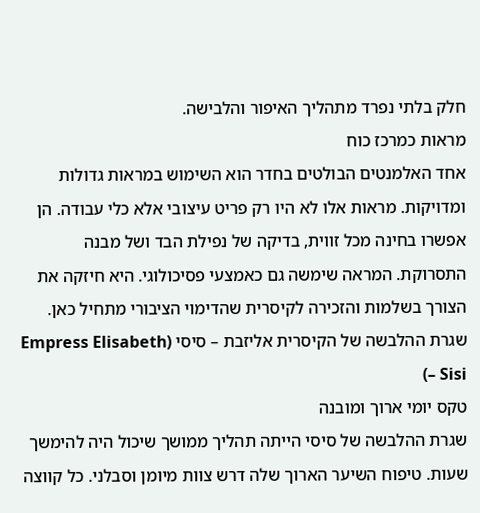חלק בלתי נפרד מתהליך האיפור והלבישה.
מראות כמרכז כוח
אחד האלמנטים הבולטים בחדר הוא השימוש במראות גדולות ומדויקות. מראות אלו לא היו רק פריט עיצובי אלא כלי עבודה. הן אפשרו בחינה מכל זווית, בדיקה של נפילת הבד ושל מבנה התסרוקת. המראה שימשה גם כאמצעי פסיכולוגי. היא חיזקה את הצורך בשלמות והזכירה לקיסרית שהדימוי הציבורי מתחיל כאן.
שגרת ההלבשה של הקיסרית אליזבת – סיסי (Empress Elisabeth – Sisi)
טקס יומי ארוך ומובנה
שגרת ההלבשה של סיסי הייתה תהליך ממושך שיכול היה להימשך שעות. טיפוח השיער הארוך שלה דרש צוות מיומן וסבלני. כל קווצה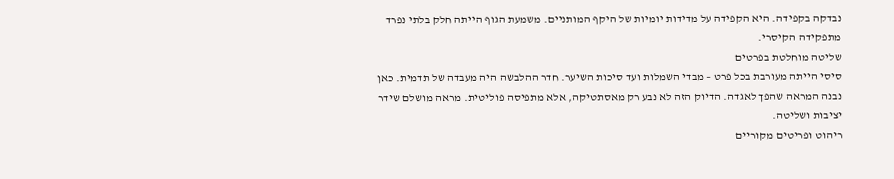נבדקה בקפידה. היא הקפידה על מדידות יומיות של היקף המותניים. משמעת הגוף הייתה חלק בלתי נפרד מתפקידה הקיסרי.
שליטה מוחלטת בפרטים
סיסי הייתה מעורבת בכל פרט – מבדי השמלות ועד סיכות השיער. חדר ההלבשה היה מעבדה של תדמית. כאן נבנה המראה שהפך לאגדה. הדיוק הזה לא נבע רק מאסתטיקה, אלא מתפיסה פוליטית. מראה מושלם שידר יציבות ושליטה.
ריהוט ופריטים מקוריים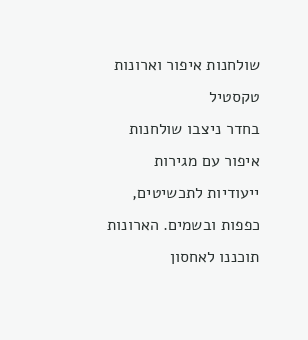שולחנות איפור וארונות טקסטיל
בחדר ניצבו שולחנות איפור עם מגירות ייעודיות לתכשיטים, כפפות ובשמים. הארונות תוכננו לאחסון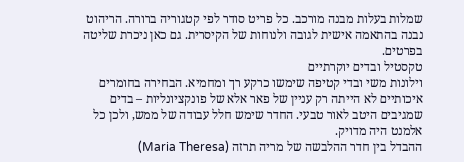שמלות בעלות מבנה מורכב. כל פריט סודר לפי קטגוריה ברורה. הריהוט נבנה בהתאמה אישית לגובה ולנוחות של הקיסרית. גם כאן ניכרת שליטה בפרטים.
טקסטיל ובדים יוקרתיים
וילונות משי ובדי קטיפה שימשו כרקע רך ומחמיא. הבחירה בחומרים איכותיים לא הייתה רק עניין של פאר אלא של פונקציונליות – בדים שמגיבים היטב לאור טבעי. החדר שימש חלל עבודה של ממש, ולכן כל אלמנט היה מדויק.
ההבדל בין חדר ההלבשה של מריה תרזה (Maria Theresa)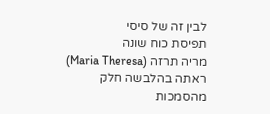לבין זה של סיסי
תפיסת כוח שונה
מריה תרזה (Maria Theresa) ראתה בהלבשה חלק מהסמכות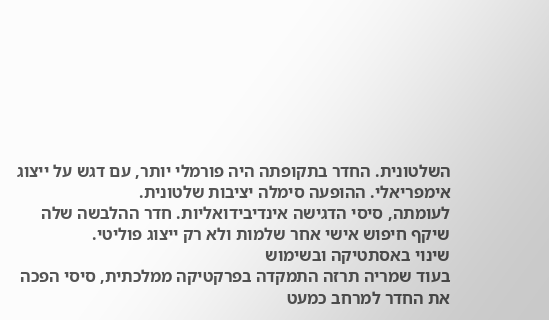השלטונית. החדר בתקופתה היה פורמלי יותר, עם דגש על ייצוג אימפריאלי. ההופעה סימלה יציבות שלטונית.
לעומתה, סיסי הדגישה אינדיבידואליות. חדר ההלבשה שלה שיקף חיפוש אישי אחר שלמות ולא רק ייצוג פוליטי.
שינוי באסתטיקה ובשימוש
בעוד שמריה תרזה התמקדה בפרקטיקה ממלכתית, סיסי הפכה את החדר למרחב כמעט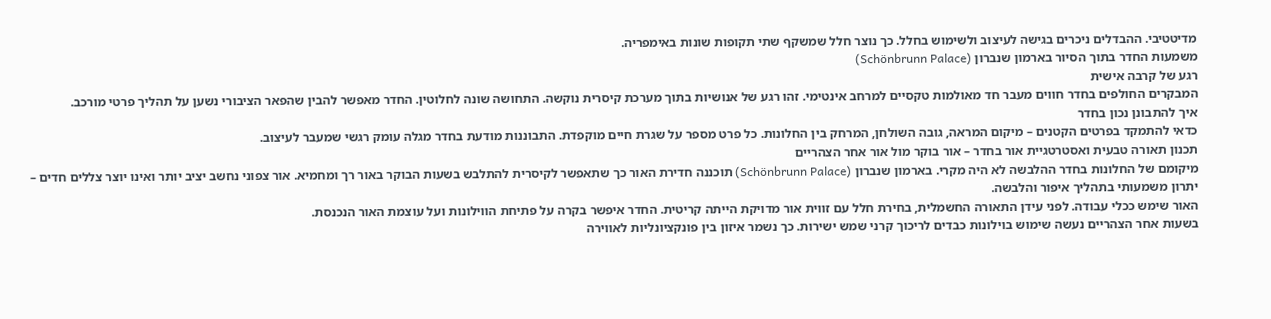מדיטטיבי. ההבדלים ניכרים בגישה לעיצוב ולשימוש בחלל. כך נוצר חלל שמשקף שתי תקופות שונות באימפריה.
משמעות החדר בתוך הסיור בארמון שנברון (Schönbrunn Palace)
רגע של קרבה אישית
המבקרים החולפים בחדר חווים מעבר חד מאולמות טקסיים למרחב אינטימי. זהו רגע של אנושיות בתוך מערכת קיסרית נוקשה. התחושה שונה לחלוטין. החדר מאפשר להבין שהפאר הציבורי נשען על תהליך פרטי מורכב.
איך להתבונן נכון בחדר
כדאי להתמקד בפרטים הקטנים – מיקום המראה, גובה השולחן, המרחק בין החלונות. כל פרט מספר על שגרת חיים מוקפדת. התבוננות מודעת בחדר מגלה עומק רגשי שמעבר לעיצוב.
תכנון תאורה טבעית ואסטרטגיית אור בחדר – אור בוקר מול אור אחר הצהריים
מיקומם של החלונות בחדר ההלבשה לא היה מקרי. בארמון שנברון (Schönbrunn Palace) תוכננה חדירת האור כך שתאפשר לקיסרית להתלבש בשעות הבוקר באור רך ומחמיא. אור צפוני נחשב יציב יותר ואינו יוצר צללים חדים – יתרון משמעותי בתהליך איפור והלבשה.
האור שימש ככלי עבודה. לפני עידן התאורה החשמלית, בחירת חלל עם זווית אור מדויקת הייתה קריטית. החדר איפשר בקרה על פתיחת הווילונות ועל עוצמת האור הנכנסת.
בשעות אחר הצהריים נעשה שימוש בוילונות כבדים לריכוך קרני שמש ישירות. כך נשמר איזון בין פונקציונליות לאווירה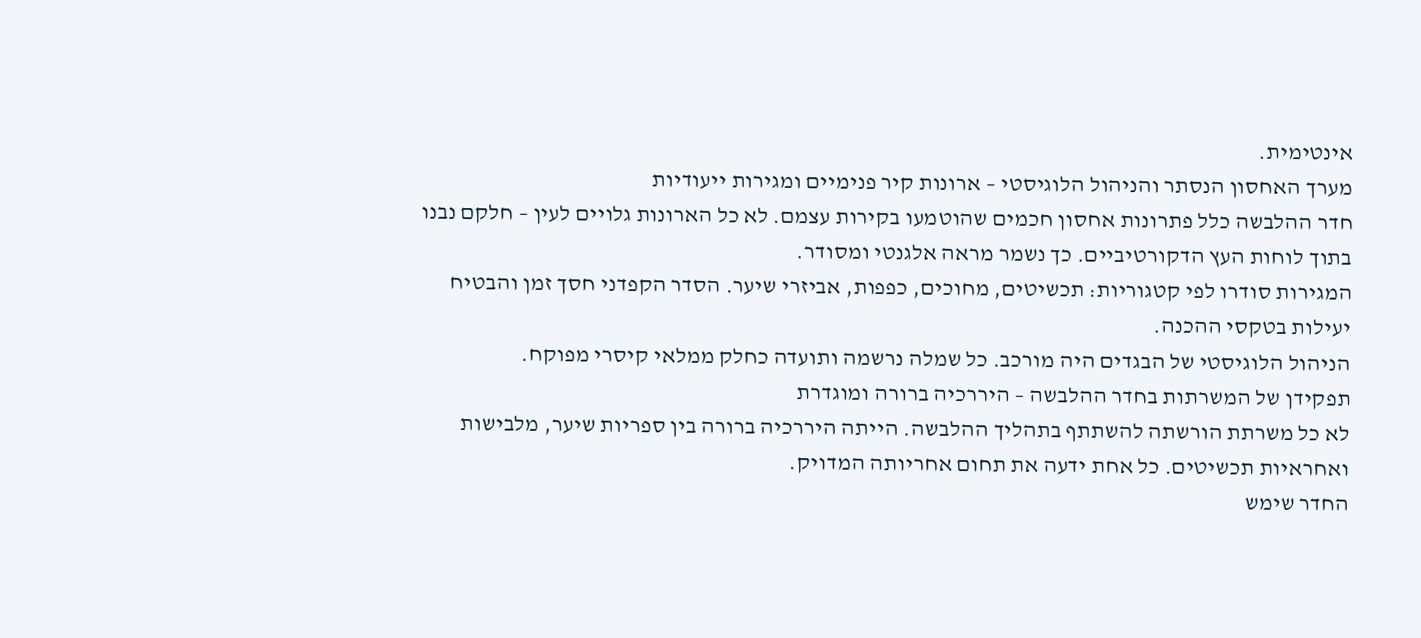אינטימית.
מערך האחסון הנסתר והניהול הלוגיסטי – ארונות קיר פנימיים ומגירות ייעודיות
חדר ההלבשה כלל פתרונות אחסון חכמים שהוטמעו בקירות עצמם. לא כל הארונות גלויים לעין – חלקם נבנו בתוך לוחות העץ הדקורטיביים. כך נשמר מראה אלגנטי ומסודר.
המגירות סודרו לפי קטגוריות: תכשיטים, מחוכים, כפפות, אביזרי שיער. הסדר הקפדני חסך זמן והבטיח יעילות בטקסי ההכנה.
הניהול הלוגיסטי של הבגדים היה מורכב. כל שמלה נרשמה ותועדה כחלק ממלאי קיסרי מפוקח.
תפקידן של המשרתות בחדר ההלבשה – היררכיה ברורה ומוגדרת
לא כל משרתת הורשתה להשתתף בתהליך ההלבשה. הייתה היררכיה ברורה בין ספריות שיער, מלבישות ואחראיות תכשיטים. כל אחת ידעה את תחום אחריותה המדויק.
החדר שימש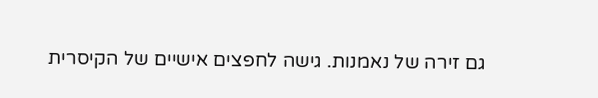גם זירה של נאמנות. גישה לחפצים אישיים של הקיסרית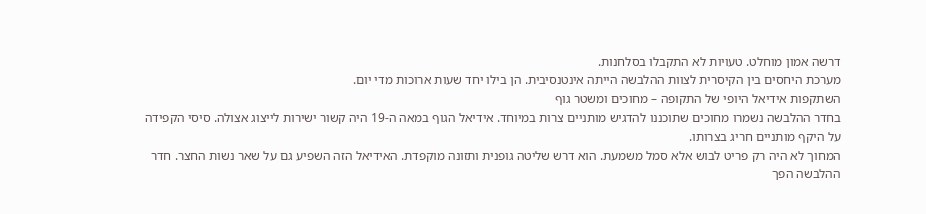דרשה אמון מוחלט. טעויות לא התקבלו בסלחנות.
מערכת היחסים בין הקיסרית לצוות ההלבשה הייתה אינטנסיבית. הן בילו יחד שעות ארוכות מדי יום.
השתקפות אידיאל היופי של התקופה – מחוכים ומשטר גוף
בחדר ההלבשה נשמרו מחוכים שתוכננו להדגיש מותניים צרות במיוחד. אידיאל הגוף במאה ה-19 היה קשור ישירות לייצוג אצולה. סיסי הקפידה על היקף מותניים חריג בצרותו.
המחוך לא היה רק פריט לבוש אלא סמל משמעת. הוא דרש שליטה גופנית ותזונה מוקפדת. האידיאל הזה השפיע גם על שאר נשות החצר. חדר ההלבשה הפך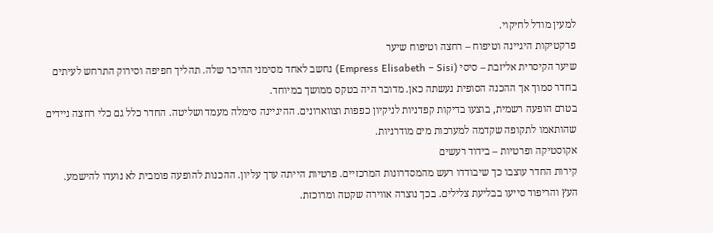למעין מודל לחיקוי.
פרקטיקות היגיינה וטיפוח – רחצה וטיפוח שיער
שיער הקיסרית אליזבת – סיסי (Empress Elisabeth – Sisi) נחשב לאחד מסימני ההיכר שלה. תהליך חפיפה וסירוק התרחש לעיתים בחדר סמוך אך ההכנה הסופית נעשתה כאן. מדובר היה בטקס ממושך במיוחד.
בטרם הופעה רשמית, בוצעו בדיקות קפדניות לניקיון כפפות וצווארונים. ההיגיינה סימלה מעמד ושליטה. החדר כלל גם כלי רחצה ניידים שהותאמו לתקופה שקדמה למערכות מים מודרניות.
אקוסטיקה ופרטיות – בידוד רעשים
קירות החדר עוצבו כך שיבודדו רעש מהמסדרונות המרכזיים. פרטיות הייתה ערך עליון. ההכנות להופעה פומבית לא נועדו להישמע.
העץ והריפוד סייעו בבליעת צלילים. בכך נוצרה אווירה שקטה ומרוכזת.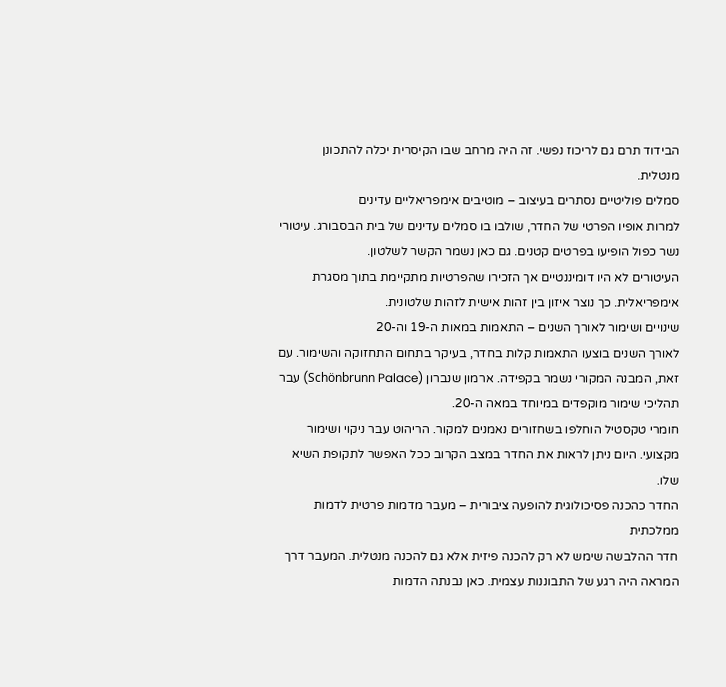הבידוד תרם גם לריכוז נפשי. זה היה מרחב שבו הקיסרית יכלה להתכונן מנטלית.
סמלים פוליטיים נסתרים בעיצוב – מוטיבים אימפריאליים עדינים
למרות אופיו הפרטי של החדר, שולבו בו סמלים עדינים של בית הבסבורג. עיטורי נשר כפול הופיעו בפרטים קטנים. גם כאן נשמר הקשר לשלטון.
העיטורים לא היו דומיננטיים אך הזכירו שהפרטיות מתקיימת בתוך מסגרת אימפריאלית. כך נוצר איזון בין זהות אישית לזהות שלטונית.
שינויים ושימור לאורך השנים – התאמות במאות ה-19 וה-20
לאורך השנים בוצעו התאמות קלות בחדר, בעיקר בתחום התחזוקה והשימור. עם זאת, המבנה המקורי נשמר בקפידה. ארמון שנברון (Schönbrunn Palace) עבר תהליכי שימור מוקפדים במיוחד במאה ה-20.
חומרי טקסטיל הוחלפו בשחזורים נאמנים למקור. הריהוט עבר ניקוי ושימור מקצועי. היום ניתן לראות את החדר במצב הקרוב ככל האפשר לתקופת השיא שלו.
החדר כהכנה פסיכולוגית להופעה ציבורית – מעבר מדמות פרטית לדמות ממלכתית
חדר ההלבשה שימש לא רק להכנה פיזית אלא גם להכנה מנטלית. המעבר דרך המראה היה רגע של התבוננות עצמית. כאן נבנתה הדמות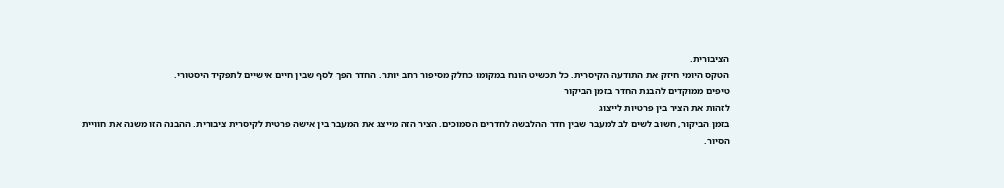הציבורית.
הטקס היומי חיזק את התודעה הקיסרית. כל תכשיט הונח במקומו כחלק מסיפור רחב יותר. החדר הפך לסף שבין חיים אישיים לתפקיד היסטורי.
טיפים ממוקדים להבנת החדר בזמן הביקור
לזהות את הציר בין פרטיות לייצוג
בזמן הביקור, חשוב לשים לב למעבר שבין חדר ההלבשה לחדרים הסמוכים. הציר הזה מייצג את המעבר בין אישה פרטית לקיסרית ציבורית. ההבנה הזו משנה את חוויית הסיור.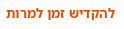להקדיש זמן למרות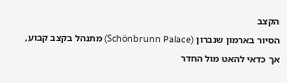הקצב
הסיור בארמון שנברון (Schönbrunn Palace) מתנהל בקצב קבוע, אך כדאי להאט מול החדר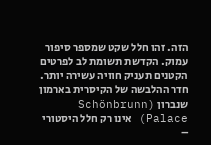הזה. זהו חלל שקט שמספר סיפור עמוק. הקדשת תשומת לב לפרטים הקטנים תעניק חוויה עשירה יותר.
חדר ההלבשה של הקיסרית בארמון שנברון (Schönbrunn Palace) אינו רק חלל היסטורי –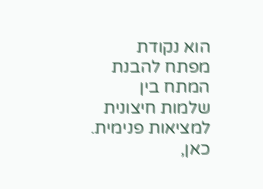הוא נקודת מפתח להבנת המתח בין שלמות חיצונית למציאות פנימית. כאן,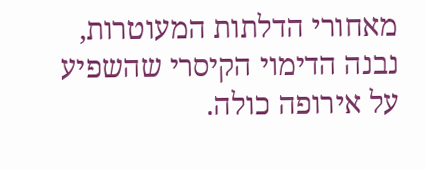מאחורי הדלתות המעוטרות, נבנה הדימוי הקיסרי שהשפיע על אירופה כולה.